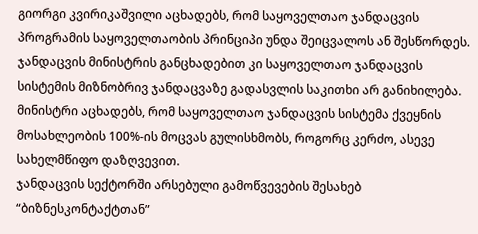გიორგი კვირიკაშვილი აცხადებს, რომ საყოველთაო ჯანდაცვის პროგრამის საყოველთაობის პრინციპი უნდა შეიცვალოს ან შესწორდეს.
ჯანდაცვის მინისტრის განცხადებით კი საყოველთაო ჯანდაცვის სისტემის მიზნობრივ ჯანდაცვაზე გადასვლის საკითხი არ განიხილება. მინისტრი აცხადებს, რომ საყოველთაო ჯანდაცვის სისტემა ქვეყნის მოსახლეობის 100%-ის მოცვას გულისხმობს, როგორც კერძო, ასევე სახელმწიფო დაზღვევით.
ჯანდაცვის სექტორში არსებული გამოწვევების შესახებ “ბიზნესკონტაქტთან”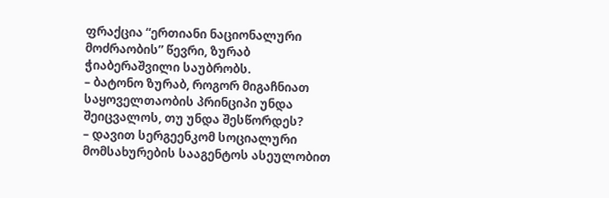ფრაქცია “ერთიანი ნაციონალური მოძრაობის” წევრი, ზურაბ ჭიაბერაშვილი საუბრობს.
– ბატონო ზურაბ, როგორ მიგაჩნიათ საყოველთაობის პრინციპი უნდა შეიცვალოს, თუ უნდა შესწორდეს?
– დავით სერგეენკომ სოციალური მომსახურების სააგენტოს ასეულობით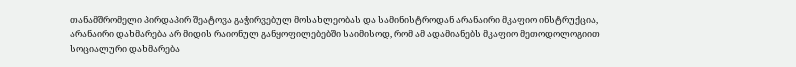თანამშრომელი პირდაპირ შეატოვა გაჭირვებულ მოსახლეობას და სამინისტროდან არანაირი მკაფიო ინსტრუქცია, არანაირი დახმარება არ მიდის რაიონულ განყოფილებებში საიმისოდ, რომ ამ ადამიანებს მკაფიო მეთოდოლოგიით სოციალური დახმარება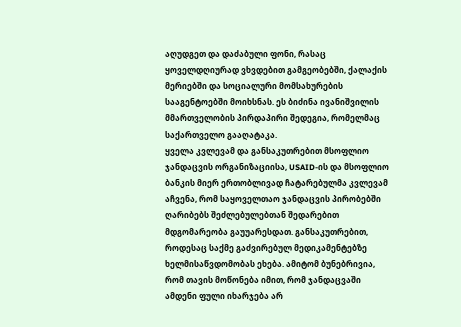აღუდგეთ და დაძაბული ფონი, რასაც ყოველდღიურად ვხვდებით გამგეობებში, ქალაქის მერიებში და სოციალური მომსახურების სააგენტოებში მოიხსნას. ეს ბიძინა ივანიშვილის მმართველობის პირდაპირი შედეგია, რომელმაც საქართველო გააღატაკა.
ყველა კვლევამ და განსაკუთრებით მსოფლიო ჯანდაცვის ორგანიზაციისა, USAID-ის და მსოფლიო ბანკის მიერ ერთობლივად ჩატარებულმა კვლევამ აჩვენა, რომ საყოველთაო ჯანდაცვის პირობებში ღარიბებს შეძლებულებთან შედარებით მდგომარეობა გაუუარესდათ. განსაკუთრებით, როდესაც საქმე გაძვირებულ მედიკამენტებზე ხელმისაწვდომობას ეხება. ამიტომ ბუნებრივია, რომ თავის მოწონება იმით, რომ ჯანდაცვაში ამდენი ფული იხარჯება არ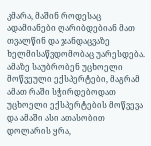კმარა, მაშინ როდესაც ადამიანები ღარიბდებიან მათ თვალწინ და ჯანდაცვაზე ხელმისაწვდომობაც უარესდება.
ამაზე საუბრობენ უცხოელი მოწვეული ექსპერტები, მაგრამ ამათ რაში სჭირდებოდათ უცხოელი ექსპერტების მოწვევა და ამაში ასი ათასობით დოლარის ყრა,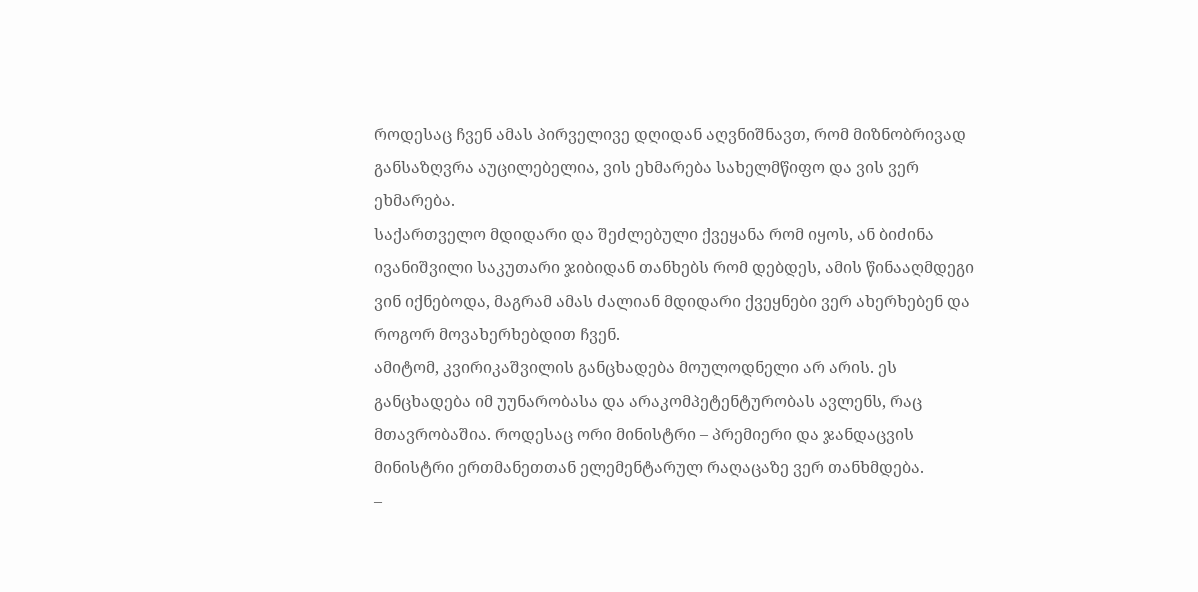როდესაც ჩვენ ამას პირველივე დღიდან აღვნიშნავთ, რომ მიზნობრივად განსაზღვრა აუცილებელია, ვის ეხმარება სახელმწიფო და ვის ვერ ეხმარება.
საქართველო მდიდარი და შეძლებული ქვეყანა რომ იყოს, ან ბიძინა ივანიშვილი საკუთარი ჯიბიდან თანხებს რომ დებდეს, ამის წინააღმდეგი ვინ იქნებოდა, მაგრამ ამას ძალიან მდიდარი ქვეყნები ვერ ახერხებენ და როგორ მოვახერხებდით ჩვენ.
ამიტომ, კვირიკაშვილის განცხადება მოულოდნელი არ არის. ეს განცხადება იმ უუნარობასა და არაკომპეტენტურობას ავლენს, რაც მთავრობაშია. როდესაც ორი მინისტრი – პრემიერი და ჯანდაცვის მინისტრი ერთმანეთთან ელემენტარულ რაღაცაზე ვერ თანხმდება.
–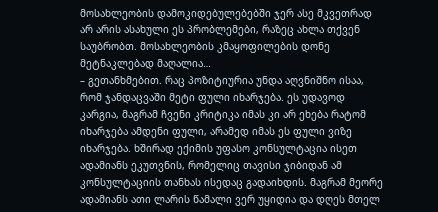მოსახლეობის დამოკიდებულებებში ჯერ ასე მკვეთრად არ არის ასახული ეს პრობლემები, რაზეც ახლა თქვენ საუბრობთ. მოსახლეობის კმაყოფილების დონე მეტნაკლებად მაღალია…
– გეთანხმებით. რაც პოზიტიურია უნდა აღვნიშნო ისაა, რომ ჯანდაცვაში მეტი ფული იხარჯება. ეს უდავოდ კარგია, მაგრამ ჩვენი კრიტიკა იმას კი არ ეხება რატომ იხარჯება ამდენი ფული, არამედ იმას ეს ფული ვიზე იხარჯება. ხშირად ექიმის უფასო კონსულტაცია ისეთ ადამიანს ეკუთვნის, რომელიც თავისი ჯიბიდან ამ კონსულტაციის თანხას ისედაც გადაიხდის. მაგრამ მეორე ადამიანს ათი ლარის წამალი ვერ უყიდია და დღეს მთელ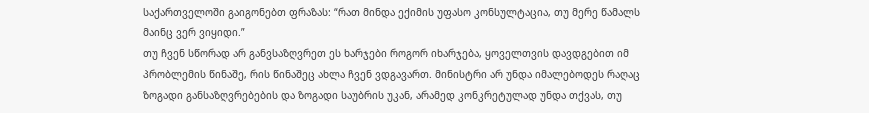საქართველოში გაიგონებთ ფრაზას: “რათ მინდა ექიმის უფასო კონსულტაცია, თუ მერე წამალს მაინც ვერ ვიყიდი.”
თუ ჩვენ სწორად არ განვსაზღვრეთ ეს ხარჯები როგორ იხარჯება, ყოველთვის დავდგებით იმ პრობლემის წინაშე, რის წინაშეც ახლა ჩვენ ვდგავართ. მინისტრი არ უნდა იმალებოდეს რაღაც ზოგადი განსაზღვრებების და ზოგადი საუბრის უკან, არამედ კონკრეტულად უნდა თქვას, თუ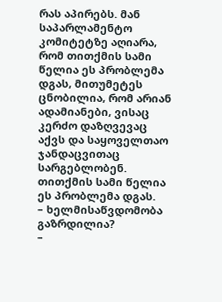რას აპირებს. მან საპარლამენტო კომიტეტზე აღიარა, რომ თითქმის სამი წელია ეს პრობლემა დგას, მითუმეტეს ცნობილია, რომ არიან ადამიანები, ვისაც კერძო დაზღვევაც აქვს და საყოველთაო ჯანდაცვითაც სარგებლობენ. თითქმის სამი წელია ეს პრობლემა დგას.
– ხელმისაწვდომობა გაზრდილია?
–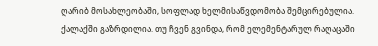ღარიბ მოსახლეობაში, სოფლად ხელმისაწვდომობა შემცირებულია. ქალაქში გაზრდილია. თუ ჩვენ გვინდა, რომ ელემენტარულ რაღაცაში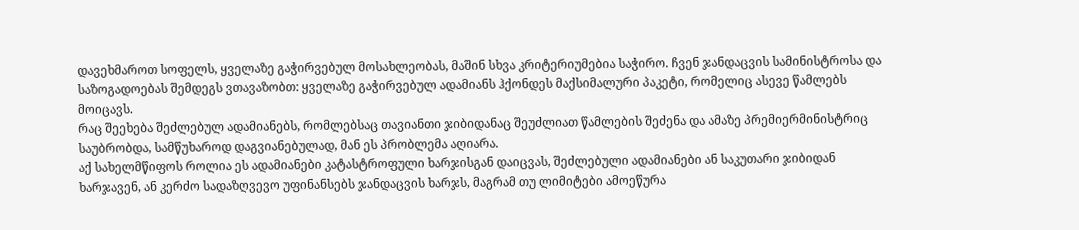დავეხმაროთ სოფელს, ყველაზე გაჭირვებულ მოსახლეობას, მაშინ სხვა კრიტერიუმებია საჭირო. ჩვენ ჯანდაცვის სამინისტროსა და საზოგადოებას შემდეგს ვთავაზობთ: ყველაზე გაჭირვებულ ადამიანს ჰქონდეს მაქსიმალური პაკეტი, რომელიც ასევე წამლებს მოიცავს.
რაც შეეხება შეძლებულ ადამიანებს, რომლებსაც თავიანთი ჯიბიდანაც შეუძლიათ წამლების შეძენა და ამაზე პრემიერმინისტრიც საუბრობდა, სამწუხაროდ დაგვიანებულად, მან ეს პრობლემა აღიარა.
აქ სახელმწიფოს როლია ეს ადამიანები კატასტროფული ხარჯისგან დაიცვას, შეძლებული ადამიანები ან საკუთარი ჯიბიდან ხარჯავენ, ან კერძო სადაზღვევო უფინანსებს ჯანდაცვის ხარჯს, მაგრამ თუ ლიმიტები ამოეწურა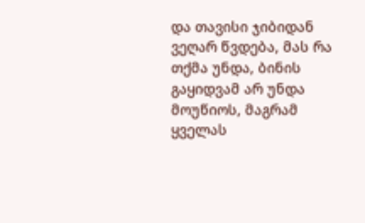და თავისი ჯიბიდან ვეღარ წვდება, მას რა თქმა უნდა, ბინის გაყიდვამ არ უნდა მოუწიოს, მაგრამ ყველას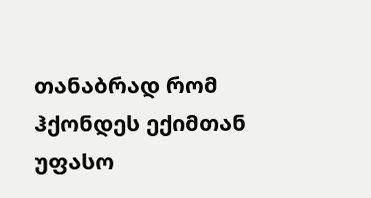თანაბრად რომ ჰქონდეს ექიმთან უფასო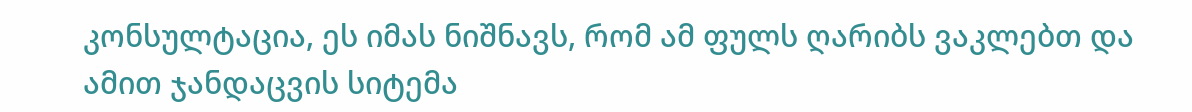კონსულტაცია, ეს იმას ნიშნავს, რომ ამ ფულს ღარიბს ვაკლებთ და ამით ჯანდაცვის სიტემა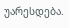უარესდება.